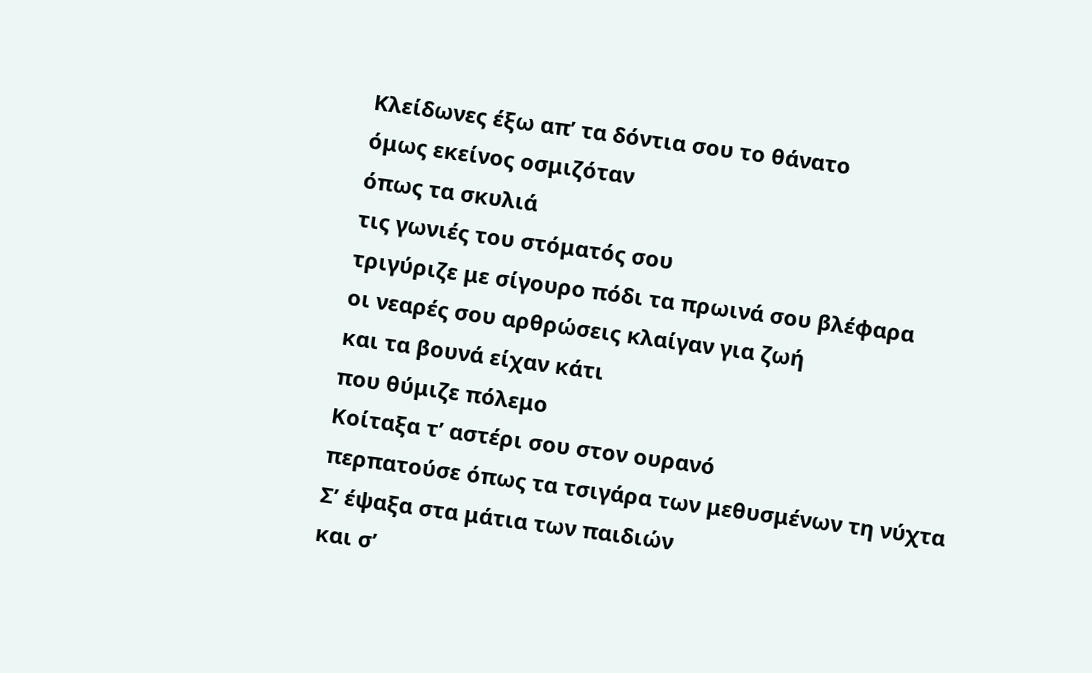Κλείδωνες έξω απ’ τα δόντια σου το θάνατο
όμως εκείνος οσμιζόταν
όπως τα σκυλιά
τις γωνιές του στόματός σου
τριγύριζε με σίγουρο πόδι τα πρωινά σου βλέφαρα
οι νεαρές σου αρθρώσεις κλαίγαν για ζωή
και τα βουνά είχαν κάτι
που θύμιζε πόλεμο
Κοίταξα τ’ αστέρι σου στον ουρανό
περπατούσε όπως τα τσιγάρα των μεθυσμένων τη νύχτα
Σ’ έψαξα στα μάτια των παιδιών
και σ’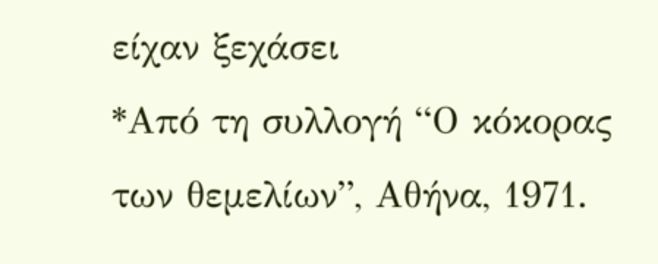είχαν ξεχάσει
*Από τη συλλογή “Ο κόκορας των θεμελίων”, Αθήνα, 1971.